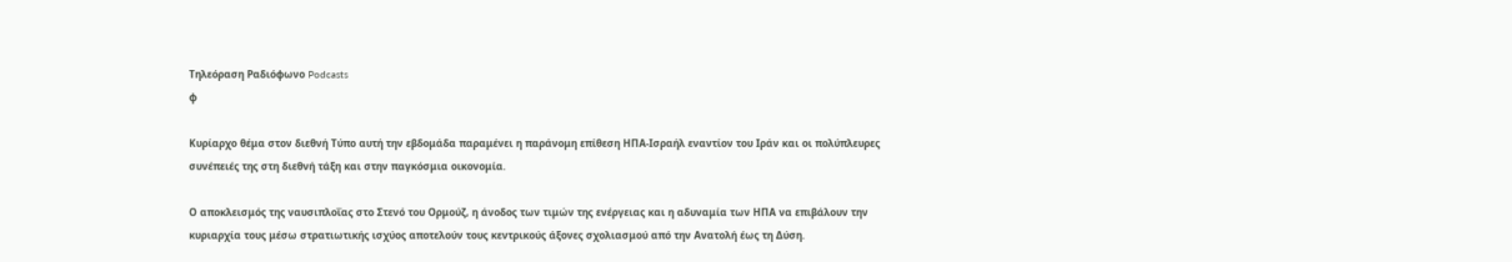Τηλεόραση Ραδιόφωνο Podcasts
φ

Κυρίαρχο θέμα στον διεθνή Τύπο αυτή την εβδομάδα παραμένει η παράνομη επίθεση ΗΠΑ-Ισραήλ εναντίον του Ιράν και οι πολύπλευρες συνέπειές της στη διεθνή τάξη και στην παγκόσμια οικονομία.

Ο αποκλεισμός της ναυσιπλοΐας στο Στενό του Ορμούζ, η άνοδος των τιμών της ενέργειας και η αδυναμία των ΗΠΑ να επιβάλουν την κυριαρχία τους μέσω στρατιωτικής ισχύος αποτελούν τους κεντρικούς άξονες σχολιασμού από την Ανατολή έως τη Δύση.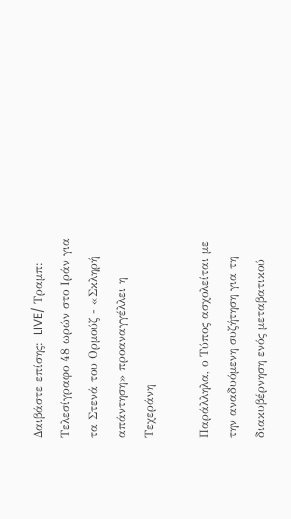Δαιβάστε επίσης:  LIVE/ Τραμπ: Τελεσίγραφο 48 ωρών στο Ιράν για τα Στενά του Ορμούζ - «Σκληρή απάντηση» προαναγγέλλει η Τεχεράνη

Παράλληλα, ο Τύπος ασχολείται με την αναδυόμενη συζήτηση για τη διακυβέρνηση ενός μεταβατικού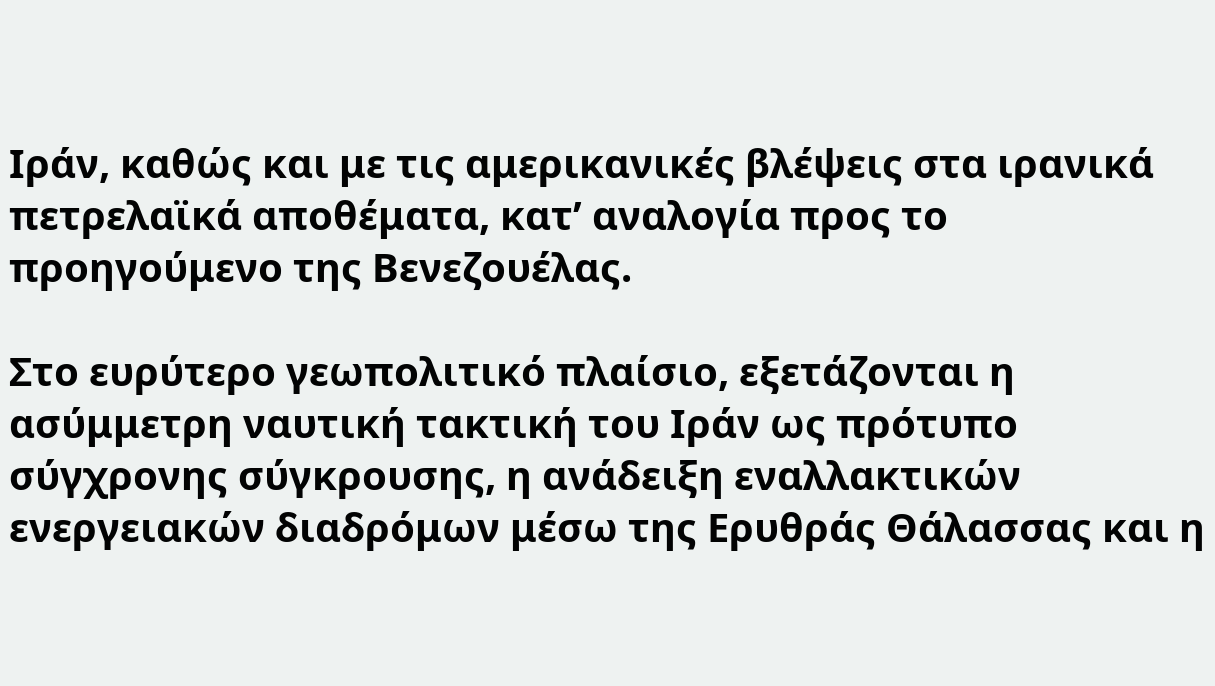Ιράν, καθώς και με τις αμερικανικές βλέψεις στα ιρανικά πετρελαϊκά αποθέματα, κατ’ αναλογία προς το προηγούμενο της Βενεζουέλας.

Στο ευρύτερο γεωπολιτικό πλαίσιο, εξετάζονται η ασύμμετρη ναυτική τακτική του Ιράν ως πρότυπο σύγχρονης σύγκρουσης, η ανάδειξη εναλλακτικών ενεργειακών διαδρόμων μέσω της Ερυθράς Θάλασσας και η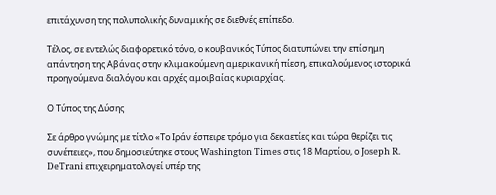επιτάχυνση της πολυπολικής δυναμικής σε διεθνές επίπεδο.

Τέλος, σε εντελώς διαφορετικό τόνο, ο κουβανικός Τύπος διατυπώνει την επίσημη απάντηση της Αβάνας στην κλιμακούμενη αμερικανική πίεση, επικαλούμενος ιστορικά προηγούμενα διαλόγου και αρχές αμοιβαίας κυριαρχίας.

Ο Τύπος της Δύσης

Σε άρθρο γνώμης με τίτλο «Το Ιράν έσπειρε τρόμο για δεκαετίες και τώρα θερίζει τις συνέπειες», που δημοσιεύτηκε στους Washington Times στις 18 Μαρτίου, ο Joseph R. DeTrani επιχειρηματολογεί υπέρ της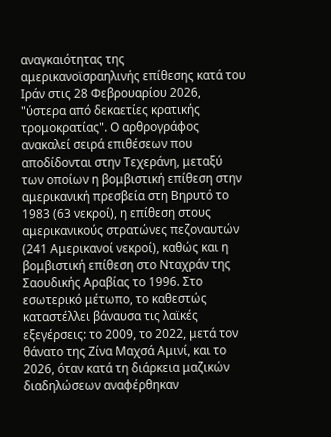αναγκαιότητας της αμερικανοϊσραηλινής επίθεσης κατά του Ιράν στις 28 Φεβρουαρίου 2026, "ύστερα από δεκαετίες κρατικής τρομοκρατίας". Ο αρθρογράφος ανακαλεί σειρά επιθέσεων που αποδίδονται στην Τεχεράνη, μεταξύ των οποίων η βομβιστική επίθεση στην αμερικανική πρεσβεία στη Βηρυτό το 1983 (63 νεκροί), η επίθεση στους αμερικανικούς στρατώνες πεζοναυτών (241 Αμερικανοί νεκροί), καθώς και η βομβιστική επίθεση στο Νταχράν της Σαουδικής Αραβίας το 1996. Στο εσωτερικό μέτωπο, το καθεστώς καταστέλλει βάναυσα τις λαϊκές εξεγέρσεις: το 2009, το 2022, μετά τον θάνατο της Ζίνα Μαχσά Αμινί, και το 2026, όταν κατά τη διάρκεια μαζικών διαδηλώσεων αναφέρθηκαν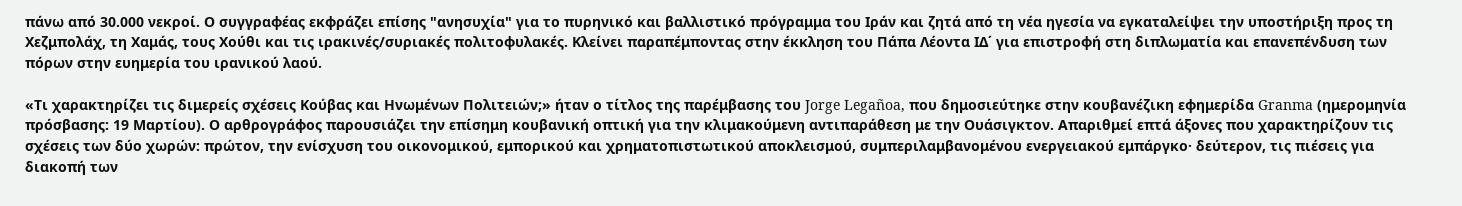πάνω από 30.000 νεκροί. Ο συγγραφέας εκφράζει επίσης "ανησυχία" για το πυρηνικό και βαλλιστικό πρόγραμμα του Ιράν και ζητά από τη νέα ηγεσία να εγκαταλείψει την υποστήριξη προς τη Χεζμπολάχ, τη Χαμάς, τους Χούθι και τις ιρακινές/συριακές πολιτοφυλακές. Κλείνει παραπέμποντας στην έκκληση του Πάπα Λέοντα ΙΔ΄ για επιστροφή στη διπλωματία και επανεπένδυση των πόρων στην ευημερία του ιρανικού λαού.

«Τι χαρακτηρίζει τις διμερείς σχέσεις Κούβας και Ηνωμένων Πολιτειών;» ήταν ο τίτλος της παρέμβασης του Jorge Legañoa, που δημοσιεύτηκε στην κουβανέζικη εφημερίδα Granma (ημερομηνία πρόσβασης: 19 Μαρτίου). Ο αρθρογράφος παρουσιάζει την επίσημη κουβανική οπτική για την κλιμακούμενη αντιπαράθεση με την Ουάσιγκτον. Απαριθμεί επτά άξονες που χαρακτηρίζουν τις σχέσεις των δύο χωρών: πρώτον, την ενίσχυση του οικονομικού, εμπορικού και χρηματοπιστωτικού αποκλεισμού, συμπεριλαμβανομένου ενεργειακού εμπάργκο· δεύτερον, τις πιέσεις για διακοπή των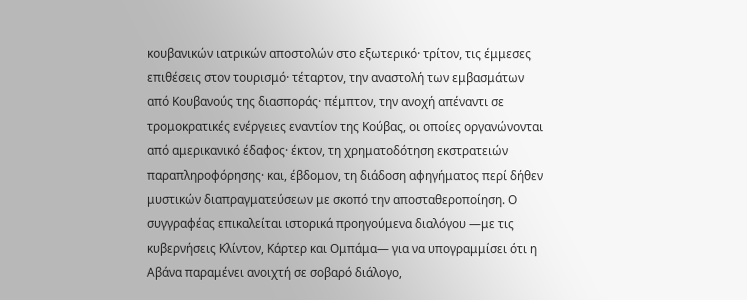κουβανικών ιατρικών αποστολών στο εξωτερικό· τρίτον, τις έμμεσες επιθέσεις στον τουρισμό· τέταρτον, την αναστολή των εμβασμάτων από Κουβανούς της διασποράς· πέμπτον, την ανοχή απέναντι σε τρομοκρατικές ενέργειες εναντίον της Κούβας, οι οποίες οργανώνονται από αμερικανικό έδαφος· έκτον, τη χρηματοδότηση εκστρατειών παραπληροφόρησης· και, έβδομον, τη διάδοση αφηγήματος περί δήθεν μυστικών διαπραγματεύσεων με σκοπό την αποσταθεροποίηση. Ο συγγραφέας επικαλείται ιστορικά προηγούμενα διαλόγου —με τις κυβερνήσεις Κλίντον, Κάρτερ και Ομπάμα— για να υπογραμμίσει ότι η Αβάνα παραμένει ανοιχτή σε σοβαρό διάλογο,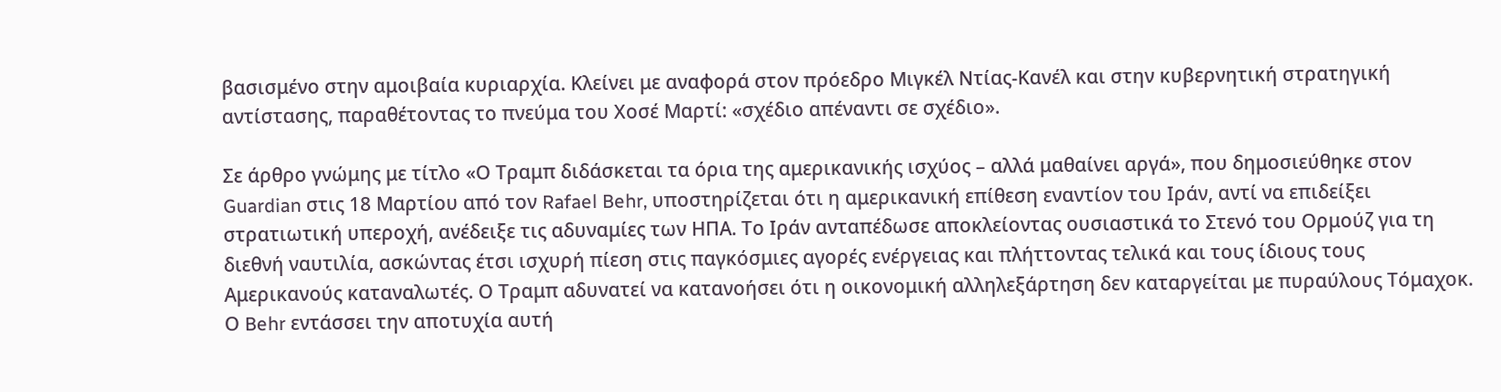βασισμένο στην αμοιβαία κυριαρχία. Κλείνει με αναφορά στον πρόεδρο Μιγκέλ Ντίας-Κανέλ και στην κυβερνητική στρατηγική αντίστασης, παραθέτοντας το πνεύμα του Χοσέ Μαρτί: «σχέδιο απέναντι σε σχέδιο».

Σε άρθρο γνώμης με τίτλο «Ο Τραμπ διδάσκεται τα όρια της αμερικανικής ισχύος – αλλά μαθαίνει αργά», που δημοσιεύθηκε στον Guardian στις 18 Μαρτίου από τον Rafael Behr, υποστηρίζεται ότι η αμερικανική επίθεση εναντίον του Ιράν, αντί να επιδείξει στρατιωτική υπεροχή, ανέδειξε τις αδυναμίες των ΗΠΑ. Το Ιράν ανταπέδωσε αποκλείοντας ουσιαστικά το Στενό του Ορμούζ για τη διεθνή ναυτιλία, ασκώντας έτσι ισχυρή πίεση στις παγκόσμιες αγορές ενέργειας και πλήττοντας τελικά και τους ίδιους τους Αμερικανούς καταναλωτές. Ο Τραμπ αδυνατεί να κατανοήσει ότι η οικονομική αλληλεξάρτηση δεν καταργείται με πυραύλους Τόμαχοκ. Ο Behr εντάσσει την αποτυχία αυτή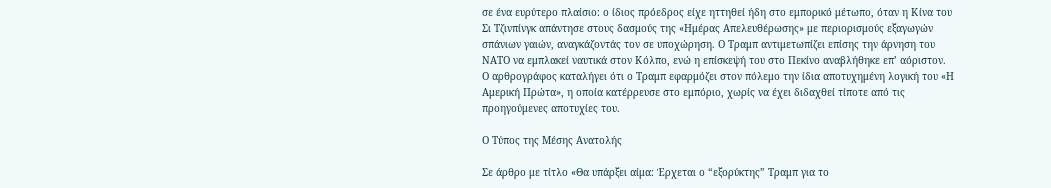σε ένα ευρύτερο πλαίσιο: ο ίδιος πρόεδρος είχε ηττηθεί ήδη στο εμπορικό μέτωπο, όταν η Κίνα του Σι Τζινπίνγκ απάντησε στους δασμούς της «Ημέρας Απελευθέρωσης» με περιορισμούς εξαγωγών σπάνιων γαιών, αναγκάζοντάς τον σε υποχώρηση. Ο Τραμπ αντιμετωπίζει επίσης την άρνηση του ΝΑΤΟ να εμπλακεί ναυτικά στον Κόλπο, ενώ η επίσκεψή του στο Πεκίνο αναβλήθηκε επ’ αόριστον. Ο αρθρογράφος καταλήγει ότι ο Τραμπ εφαρμόζει στον πόλεμο την ίδια αποτυχημένη λογική του «Η Αμερική Πρώτα», η οποία κατέρρευσε στο εμπόριο, χωρίς να έχει διδαχθεί τίποτε από τις προηγούμενες αποτυχίες του.

Ο Τύπος της Μέσης Ανατολής

Σε άρθρο με τίτλο «Θα υπάρξει αίμα: Έρχεται ο “εξορύκτης” Τραμπ για το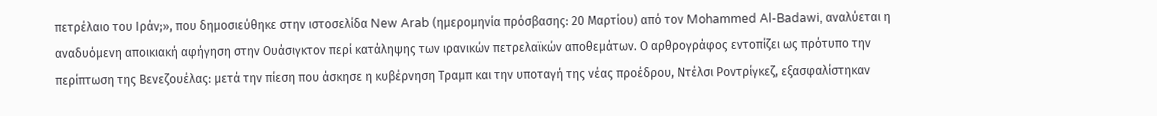πετρέλαιο του Ιράν;», που δημοσιεύθηκε στην ιστοσελίδα New Arab (ημερομηνία πρόσβασης: 20 Μαρτίου) από τον Mohammed Al-Badawi, αναλύεται η αναδυόμενη αποικιακή αφήγηση στην Ουάσιγκτον περί κατάληψης των ιρανικών πετρελαϊκών αποθεμάτων. Ο αρθρογράφος εντοπίζει ως πρότυπο την περίπτωση της Βενεζουέλας: μετά την πίεση που άσκησε η κυβέρνηση Τραμπ και την υποταγή της νέας προέδρου, Ντέλσι Ροντρίγκεζ, εξασφαλίστηκαν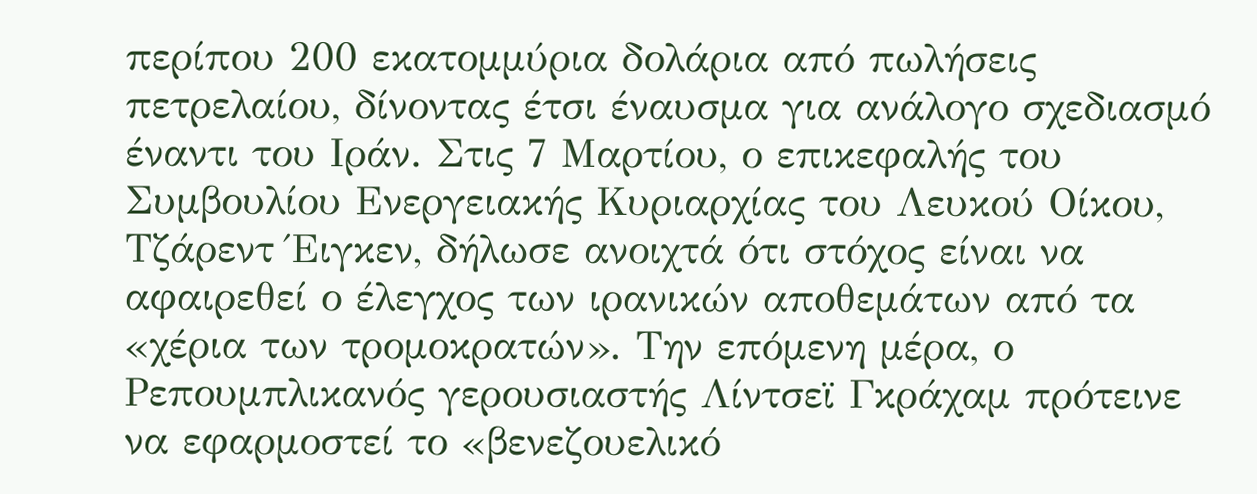περίπου 200 εκατομμύρια δολάρια από πωλήσεις πετρελαίου, δίνοντας έτσι έναυσμα για ανάλογο σχεδιασμό έναντι του Ιράν. Στις 7 Μαρτίου, ο επικεφαλής του Συμβουλίου Ενεργειακής Κυριαρχίας του Λευκού Οίκου, Τζάρεντ Έιγκεν, δήλωσε ανοιχτά ότι στόχος είναι να αφαιρεθεί ο έλεγχος των ιρανικών αποθεμάτων από τα «χέρια των τρομοκρατών». Την επόμενη μέρα, ο Ρεπουμπλικανός γερουσιαστής Λίντσεϊ Γκράχαμ πρότεινε να εφαρμοστεί το «βενεζουελικό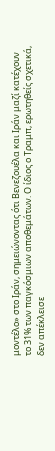μοντέλο» στο Ιράν, σημειώνοντας ότι Βενεζουέλα και Ιράν μαζί κατέχουν το 31% των παγκόσμιων αποθεμάτων. Ο ίδιος ο Τραμπ, ερωτηθείς σχετικά, δεν απέκλεισε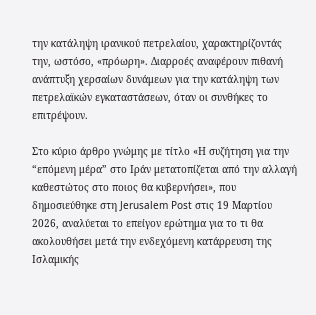την κατάληψη ιρανικού πετρελαίου, χαρακτηρίζοντάς την, ωστόσο, «πρόωρη». Διαρροές αναφέρουν πιθανή ανάπτυξη χερσαίων δυνάμεων για την κατάληψη των πετρελαϊκών εγκαταστάσεων, όταν οι συνθήκες το επιτρέψουν.

Στο κύριο άρθρο γνώμης με τίτλο «Η συζήτηση για την “επόμενη μέρα” στο Ιράν μετατοπίζεται από την αλλαγή καθεστώτος στο ποιος θα κυβερνήσει», που δημοσιεύθηκε στη Jerusalem Post στις 19 Μαρτίου 2026, αναλύεται το επείγον ερώτημα για το τι θα ακολουθήσει μετά την ενδεχόμενη κατάρρευση της Ισλαμικής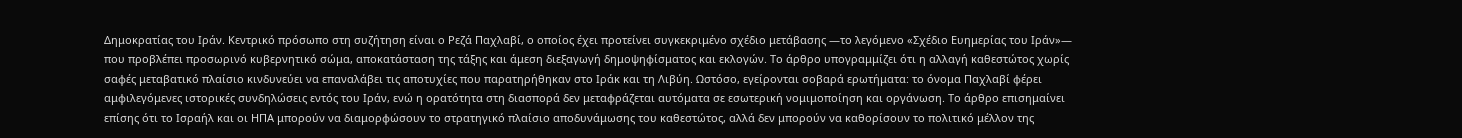Δημοκρατίας του Ιράν. Κεντρικό πρόσωπο στη συζήτηση είναι ο Ρεζά Παχλαβί, ο οποίος έχει προτείνει συγκεκριμένο σχέδιο μετάβασης —το λεγόμενο «Σχέδιο Ευημερίας του Ιράν»— που προβλέπει προσωρινό κυβερνητικό σώμα, αποκατάσταση της τάξης και άμεση διεξαγωγή δημοψηφίσματος και εκλογών. Το άρθρο υπογραμμίζει ότι η αλλαγή καθεστώτος χωρίς σαφές μεταβατικό πλαίσιο κινδυνεύει να επαναλάβει τις αποτυχίες που παρατηρήθηκαν στο Ιράκ και τη Λιβύη. Ωστόσο, εγείρονται σοβαρά ερωτήματα: το όνομα Παχλαβί φέρει αμφιλεγόμενες ιστορικές συνδηλώσεις εντός του Ιράν, ενώ η ορατότητα στη διασπορά δεν μεταφράζεται αυτόματα σε εσωτερική νομιμοποίηση και οργάνωση. Το άρθρο επισημαίνει επίσης ότι το Ισραήλ και οι ΗΠΑ μπορούν να διαμορφώσουν το στρατηγικό πλαίσιο αποδυνάμωσης του καθεστώτος, αλλά δεν μπορούν να καθορίσουν το πολιτικό μέλλον της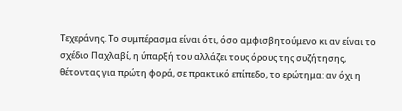Τεχεράνης. Το συμπέρασμα είναι ότι, όσο αμφισβητούμενο κι αν είναι το σχέδιο Παχλαβί, η ύπαρξή του αλλάζει τους όρους της συζήτησης, θέτοντας για πρώτη φορά, σε πρακτικό επίπεδο, το ερώτημα: αν όχι η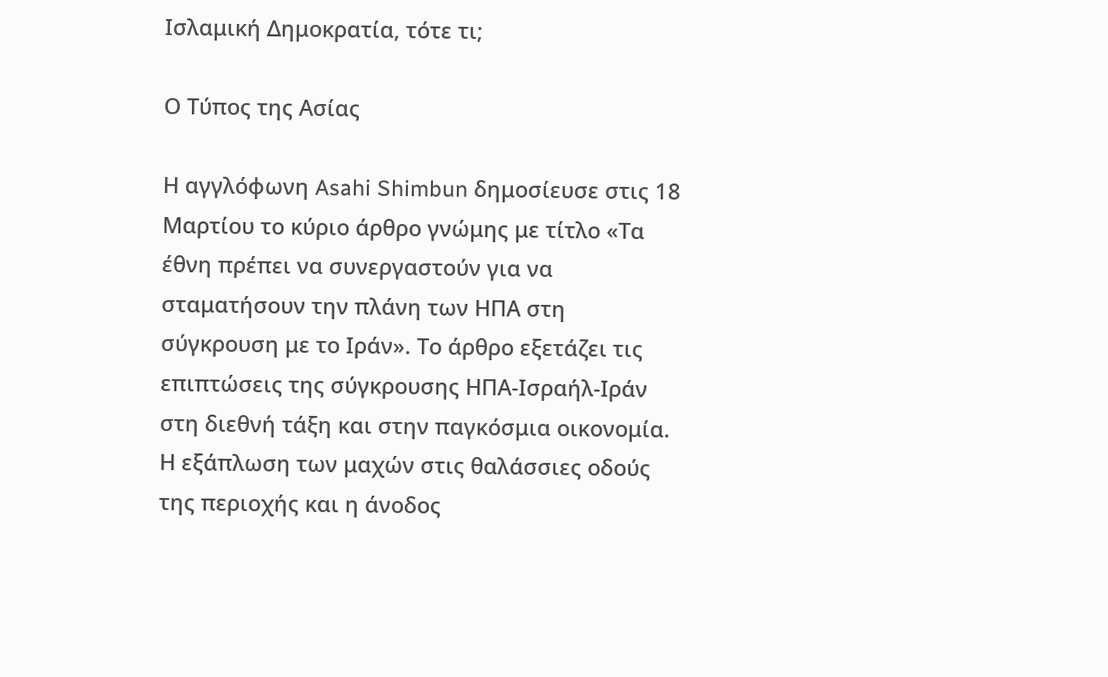Ισλαμική Δημοκρατία, τότε τι;

Ο Τύπος της Ασίας

Η αγγλόφωνη Asahi Shimbun δημοσίευσε στις 18 Μαρτίου το κύριο άρθρο γνώμης με τίτλο «Τα έθνη πρέπει να συνεργαστούν για να σταματήσουν την πλάνη των ΗΠΑ στη σύγκρουση με το Ιράν». Το άρθρο εξετάζει τις επιπτώσεις της σύγκρουσης ΗΠΑ-Ισραήλ-Ιράν στη διεθνή τάξη και στην παγκόσμια οικονομία. Η εξάπλωση των μαχών στις θαλάσσιες οδούς της περιοχής και η άνοδος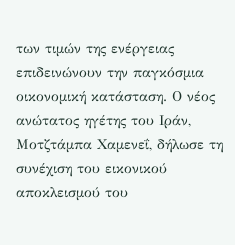των τιμών της ενέργειας επιδεινώνουν την παγκόσμια οικονομική κατάσταση. Ο νέος ανώτατος ηγέτης του Ιράν, Μοτζτάμπα Χαμενεΐ, δήλωσε τη συνέχιση του εικονικού αποκλεισμού του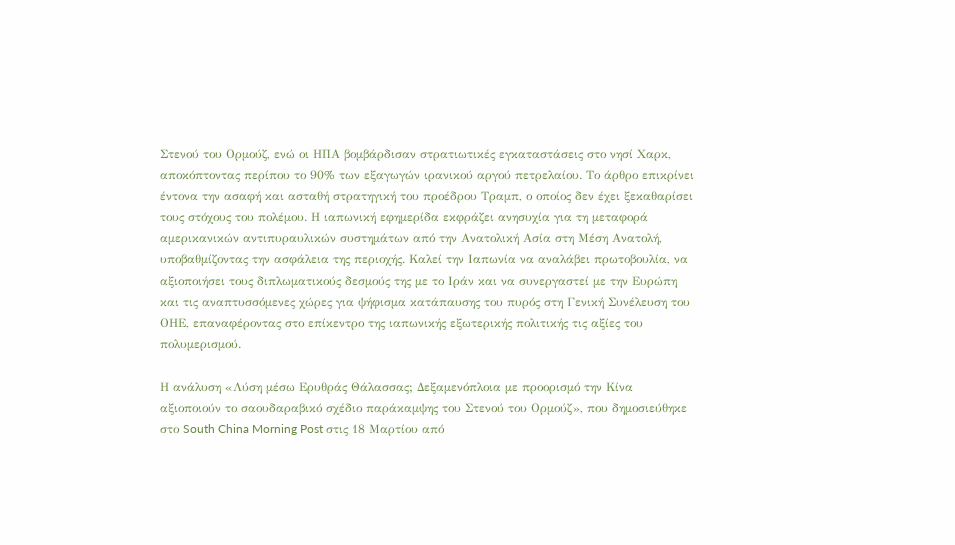Στενού του Ορμούζ, ενώ οι ΗΠΑ βομβάρδισαν στρατιωτικές εγκαταστάσεις στο νησί Χαρκ, αποκόπτοντας περίπου το 90% των εξαγωγών ιρανικού αργού πετρελαίου. Το άρθρο επικρίνει έντονα την ασαφή και ασταθή στρατηγική του προέδρου Τραμπ, ο οποίος δεν έχει ξεκαθαρίσει τους στόχους του πολέμου. Η ιαπωνική εφημερίδα εκφράζει ανησυχία για τη μεταφορά αμερικανικών αντιπυραυλικών συστημάτων από την Ανατολική Ασία στη Μέση Ανατολή, υποβαθμίζοντας την ασφάλεια της περιοχής. Καλεί την Ιαπωνία να αναλάβει πρωτοβουλία, να αξιοποιήσει τους διπλωματικούς δεσμούς της με το Ιράν και να συνεργαστεί με την Ευρώπη και τις αναπτυσσόμενες χώρες για ψήφισμα κατάπαυσης του πυρός στη Γενική Συνέλευση του ΟΗΕ, επαναφέροντας στο επίκεντρο της ιαπωνικής εξωτερικής πολιτικής τις αξίες του πολυμερισμού.

Η ανάλυση «Λύση μέσω Ερυθράς Θάλασσας; Δεξαμενόπλοια με προορισμό την Κίνα αξιοποιούν το σαουδαραβικό σχέδιο παράκαμψης του Στενού του Ορμούζ», που δημοσιεύθηκε στο South China Morning Post στις 18 Μαρτίου από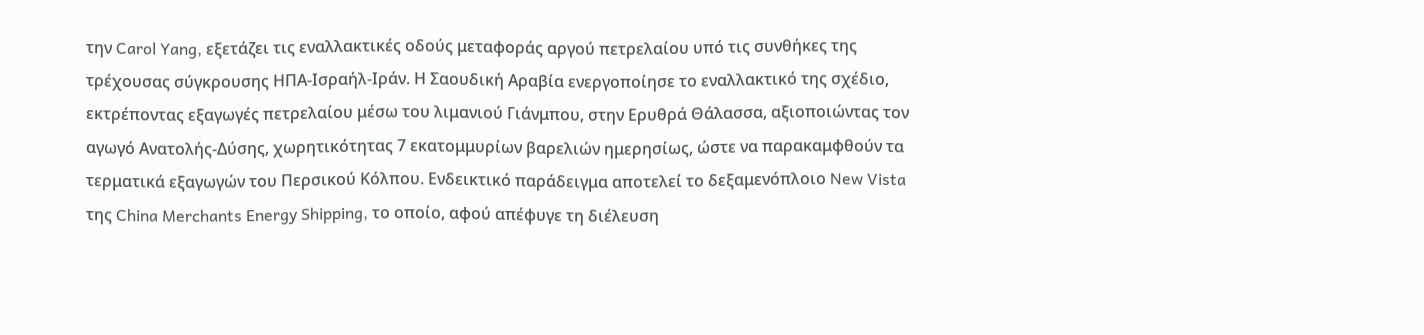την Carol Yang, εξετάζει τις εναλλακτικές οδούς μεταφοράς αργού πετρελαίου υπό τις συνθήκες της τρέχουσας σύγκρουσης ΗΠΑ-Ισραήλ-Ιράν. Η Σαουδική Αραβία ενεργοποίησε το εναλλακτικό της σχέδιο, εκτρέποντας εξαγωγές πετρελαίου μέσω του λιμανιού Γιάνμπου, στην Ερυθρά Θάλασσα, αξιοποιώντας τον αγωγό Ανατολής-Δύσης, χωρητικότητας 7 εκατομμυρίων βαρελιών ημερησίως, ώστε να παρακαμφθούν τα τερματικά εξαγωγών του Περσικού Κόλπου. Ενδεικτικό παράδειγμα αποτελεί το δεξαμενόπλοιο New Vista της China Merchants Energy Shipping, το οποίο, αφού απέφυγε τη διέλευση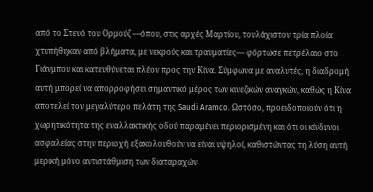από το Στενό του Ορμούζ —όπου, στις αρχές Μαρτίου, τουλάχιστον τρία πλοία χτυπήθηκαν από βλήματα, με νεκρούς και τραυματίες— φόρτωσε πετρέλαιο στο Γιάνμπου και κατευθύνεται πλέον προς την Κίνα. Σύμφωνα με αναλυτές, η διαδρομή αυτή μπορεί να απορροφήσει σημαντικό μέρος των κινεζικών αναγκών, καθώς η Κίνα αποτελεί τον μεγαλύτερο πελάτη της Saudi Aramco. Ωστόσο, προειδοποιούν ότι η χωρητικότητα της εναλλακτικής οδού παραμένει περιορισμένη και ότι οι κίνδυνοι ασφαλείας στην περιοχή εξακολουθούν να είναι υψηλοί, καθιστώντας τη λύση αυτή μερική μόνο αντιστάθμιση των διαταραχών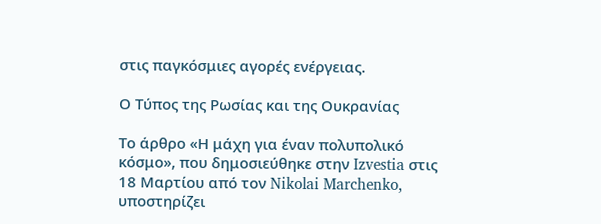στις παγκόσμιες αγορές ενέργειας.

Ο Τύπος της Ρωσίας και της Ουκρανίας

Το άρθρο «Η μάχη για έναν πολυπολικό κόσμο», που δημοσιεύθηκε στην Izvestia στις 18 Μαρτίου από τον Nikolai Marchenko, υποστηρίζει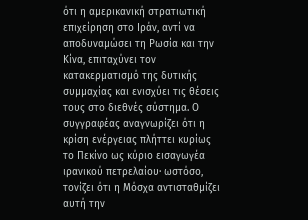ότι η αμερικανική στρατιωτική επιχείρηση στο Ιράν, αντί να αποδυναμώσει τη Ρωσία και την Κίνα, επιταχύνει τον κατακερματισμό της δυτικής συμμαχίας και ενισχύει τις θέσεις τους στο διεθνές σύστημα. Ο συγγραφέας αναγνωρίζει ότι η κρίση ενέργειας πλήττει κυρίως το Πεκίνο ως κύριο εισαγωγέα ιρανικού πετρελαίου· ωστόσο, τονίζει ότι η Μόσχα αντισταθμίζει αυτή την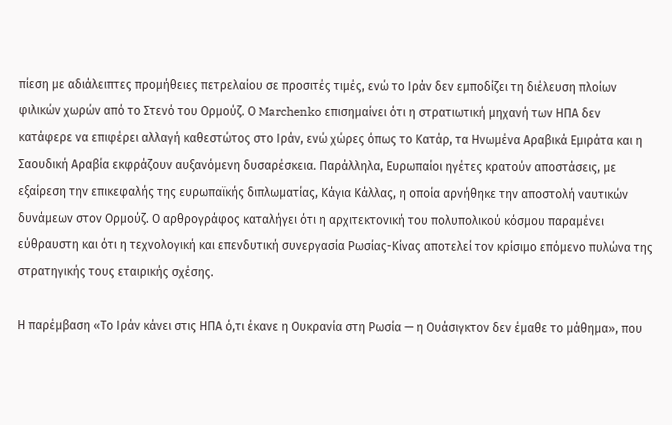πίεση με αδιάλειπτες προμήθειες πετρελαίου σε προσιτές τιμές, ενώ το Ιράν δεν εμποδίζει τη διέλευση πλοίων φιλικών χωρών από το Στενό του Ορμούζ. Ο Marchenko επισημαίνει ότι η στρατιωτική μηχανή των ΗΠΑ δεν κατάφερε να επιφέρει αλλαγή καθεστώτος στο Ιράν, ενώ χώρες όπως το Κατάρ, τα Ηνωμένα Αραβικά Εμιράτα και η Σαουδική Αραβία εκφράζουν αυξανόμενη δυσαρέσκεια. Παράλληλα, Ευρωπαίοι ηγέτες κρατούν αποστάσεις, με εξαίρεση την επικεφαλής της ευρωπαϊκής διπλωματίας, Κάγια Κάλλας, η οποία αρνήθηκε την αποστολή ναυτικών δυνάμεων στον Ορμούζ. Ο αρθρογράφος καταλήγει ότι η αρχιτεκτονική του πολυπολικού κόσμου παραμένει εύθραυστη και ότι η τεχνολογική και επενδυτική συνεργασία Ρωσίας-Κίνας αποτελεί τον κρίσιμο επόμενο πυλώνα της στρατηγικής τους εταιρικής σχέσης.

Η παρέμβαση «Το Ιράν κάνει στις ΗΠΑ ό,τι έκανε η Ουκρανία στη Ρωσία — η Ουάσιγκτον δεν έμαθε το μάθημα», που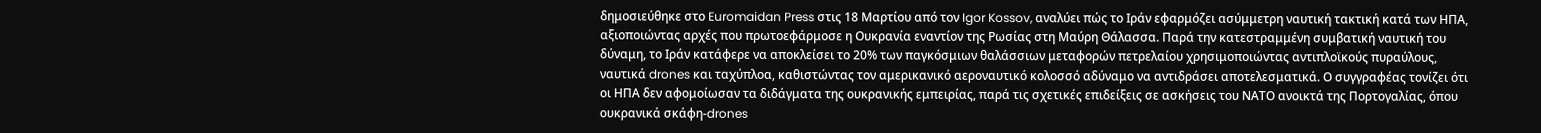δημοσιεύθηκε στο Euromaidan Press στις 18 Μαρτίου από τον Igor Kossov, αναλύει πώς το Ιράν εφαρμόζει ασύμμετρη ναυτική τακτική κατά των ΗΠΑ, αξιοποιώντας αρχές που πρωτοεφάρμοσε η Ουκρανία εναντίον της Ρωσίας στη Μαύρη Θάλασσα. Παρά την κατεστραμμένη συμβατική ναυτική του δύναμη, το Ιράν κατάφερε να αποκλείσει το 20% των παγκόσμιων θαλάσσιων μεταφορών πετρελαίου χρησιμοποιώντας αντιπλοϊκούς πυραύλους, ναυτικά drones και ταχύπλοα, καθιστώντας τον αμερικανικό αεροναυτικό κολοσσό αδύναμο να αντιδράσει αποτελεσματικά. Ο συγγραφέας τονίζει ότι οι ΗΠΑ δεν αφομοίωσαν τα διδάγματα της ουκρανικής εμπειρίας, παρά τις σχετικές επιδείξεις σε ασκήσεις του ΝΑΤΟ ανοικτά της Πορτογαλίας, όπου ουκρανικά σκάφη-drones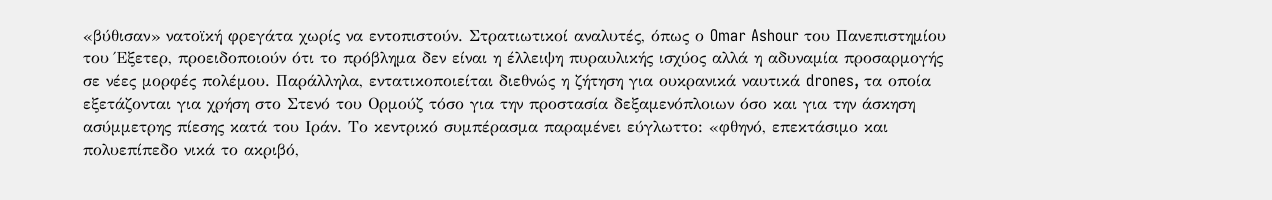«βύθισαν» νατοϊκή φρεγάτα χωρίς να εντοπιστούν. Στρατιωτικοί αναλυτές, όπως ο Omar Ashour του Πανεπιστημίου του Έξετερ, προειδοποιούν ότι το πρόβλημα δεν είναι η έλλειψη πυραυλικής ισχύος αλλά η αδυναμία προσαρμογής σε νέες μορφές πολέμου. Παράλληλα, εντατικοποιείται διεθνώς η ζήτηση για ουκρανικά ναυτικά drones, τα οποία εξετάζονται για χρήση στο Στενό του Ορμούζ τόσο για την προστασία δεξαμενόπλοιων όσο και για την άσκηση ασύμμετρης πίεσης κατά του Ιράν. Το κεντρικό συμπέρασμα παραμένει εύγλωττο: «φθηνό, επεκτάσιμο και πολυεπίπεδο νικά το ακριβό,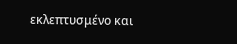εκλεπτυσμένο και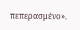πεπερασμένο».